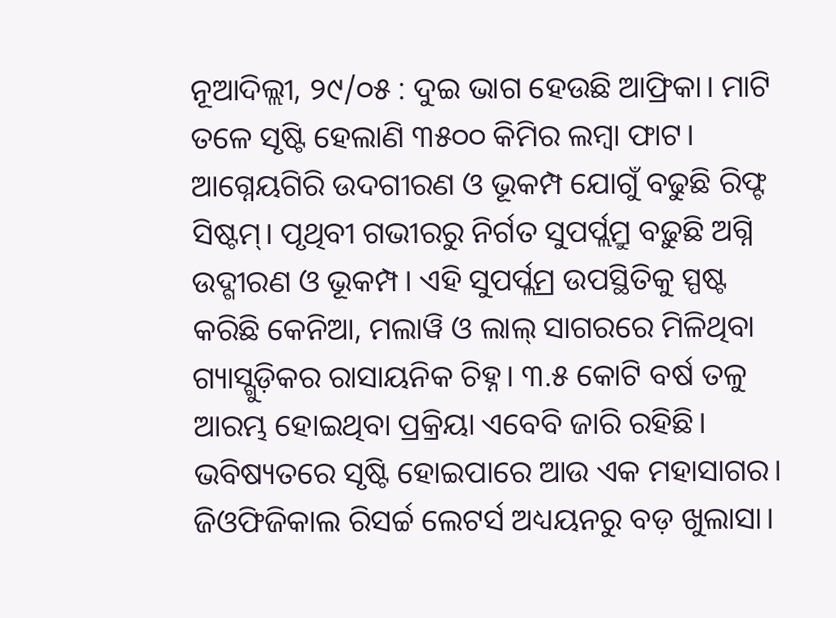ନୂଆଦିଲ୍ଲୀ, ୨୯/୦୫ : ଦୁଇ ଭାଗ ହେଉଛି ଆଫ୍ରିକା। ମାଟି ତଳେ ସୃଷ୍ଟି ହେଲାଣି ୩୫୦୦ କିମିର ଲମ୍ଵା ଫାଟ। ଆଗ୍ନେୟଗିରି ଉଦଗୀରଣ ଓ ଭୂକମ୍ପ ଯୋଗୁଁ ବଢୁଛି ରିଫ୍ଟ ସିଷ୍ଟମ୍। ପୃଥିବୀ ଗଭୀରରୁ ନିର୍ଗତ ସୁପର୍ପ୍ଲମ୍ରୁ ବଢ଼ୁଛି ଅଗ୍ନି ଉଦ୍ଗୀରଣ ଓ ଭୂକମ୍ପ। ଏହି ସୁପର୍ପ୍ଲମ୍ର ଉପସ୍ଥିତିକୁ ସ୍ପଷ୍ଟ କରିଛି କେନିଆ, ମଲାୱି ଓ ଲାଲ୍ ସାଗରରେ ମିଳିଥିବା ଗ୍ୟାସ୍ଗୁଡ଼ିକର ରାସାୟନିକ ଚିହ୍ନ। ୩.୫ କୋଟି ବର୍ଷ ତଳୁ ଆରମ୍ଭ ହୋଇଥିବା ପ୍ରକ୍ରିୟା ଏବେବି ଜାରି ରହିଛି। ଭବିଷ୍ୟତରେ ସୃଷ୍ଟି ହୋଇପାରେ ଆଉ ଏକ ମହାସାଗର। ଜିଓଫିଜିକାଲ ରିସର୍ଚ୍ଚ ଲେଟର୍ସ ଅଧ୍ୟୟନରୁ ବଡ଼ ଖୁଲାସା।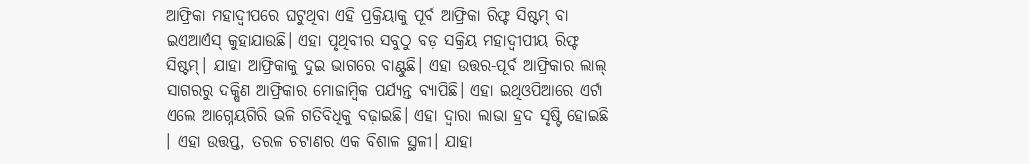ଆଫ୍ରିକା ମହାଦ୍ୱୀପରେ ଘଟୁଥିବା ଏହି ପ୍ରକ୍ରିୟାକୁ ପୂର୍ବ ଆଫ୍ରିକା ରିଫ୍ଟ ସିଷ୍ଟମ୍ ବା ଇଏଆର୍ଏସ୍ କୁହାଯାଉଛି। ଏହା ପୃଥିବୀର ସବୁଠୁ ବଡ଼ ସକ୍ରିୟ ମହାଦ୍ୱୀପୀୟ ରିଫ୍ଟ ସିଷ୍ଟମ୍। ଯାହା ଆଫ୍ରିକାକୁ ଦୁଇ ଭାଗରେ ବାଣ୍ଟୁଛି। ଏହା ଉତ୍ତର-ପୂର୍ବ ଆଫ୍ରିକାର ଲାଲ୍ ସାଗରରୁ ଦକ୍ଷିଣ ଆଫ୍ରିକାର ମୋଜାମ୍ବିକ ପର୍ଯ୍ୟନ୍ତ ବ୍ୟାପିଛି। ଏହା ଇଥିଓପିଆରେ ଏର୍ଟା ଏଲେ ଆଗ୍ନେୟଗିରି ଭଳି ଗତିବିଧିକୁ ବଢ଼ାଇଛି। ଏହା ଦ୍ୱାରା ଲାଭା ହ୍ରଦ ସୃଷ୍ଟି ହୋଇଛି । ଏହା ଉତ୍ତପ୍ତ, ତରଳ ଚଟାଣର ଏକ ବିଶାଳ ସ୍ଥଳୀ। ଯାହା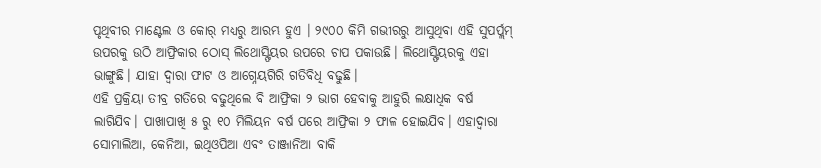ପୃଥିବୀର ମାଣ୍ଟେଲ ଓ କୋର୍ ମଧ୍ୟରୁ ଆରମ୍ଭ ହୁଏ । ୨୯୦୦ କିମି ଗଭୀରରୁ ଆସୁଥିବା ଏହି ସୁପର୍ପ୍ଲମ୍ ଉପରକୁ ଉଠି ଆଫ୍ରିକାର ଠୋସ୍ ଲିଥୋସ୍ଫିୟର ଉପରେ ଚାପ ପକାଉଛି। ଲିଥୋସ୍ଫିୟରକୁ ଏହା ଭାଙ୍ଗୁଛି। ଯାହା ଦ୍ୱାରା ଫାଟ ଓ ଆଗ୍ନେୟଗିରି ଗତିବିଧି ବଢୁଛି।
ଏହି ପ୍ରକ୍ରିୟା ତୀବ୍ର ଗତିରେ ବଢୁଥିଲେ ବି ଆଫ୍ରିକା ୨ ଭାଗ ହେବାକୁ ଆହୁରି ଲକ୍ଷାଧିକ ବର୍ଷ ଲାଗିଯିବ। ପାଖାପାଖି ୫ ରୁ ୧୦ ମିଲିୟନ ବର୍ଷ ପରେ ଆଫ୍ରିକା ୨ ଫାଳ ହୋଇଯିବ। ଏହାଦ୍ଵାରା ସୋମାଲିଆ, କେନିଆ, ଇଥିଓପିଆ ଏବଂ ତାଞ୍ଜାନିଆ ବାକି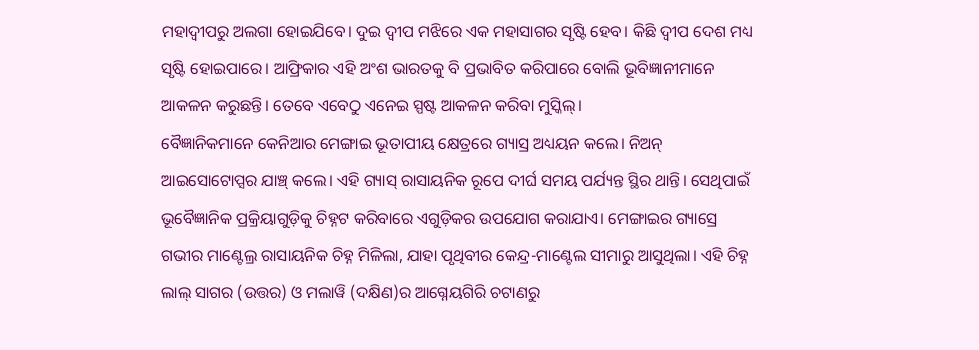ମହାଦ୍ଵୀପରୁ ଅଲଗା ହୋଇଯିବେ। ଦୁଇ ଦ୍ଵୀପ ମଝିରେ ଏକ ମହାସାଗର ସୃଷ୍ଟି ହେବ। କିଛି ଦ୍ଵୀପ ଦେଶ ମଧ୍ୟ ସୃଷ୍ଟି ହୋଇପାରେ। ଆଫ୍ରିକାର ଏହି ଅଂଶ ଭାରତକୁ ବି ପ୍ରଭାବିତ କରିପାରେ ବୋଲି ଭୂବିଜ୍ଞାନୀମାନେ ଆକଳନ କରୁଛନ୍ତି। ତେବେ ଏବେଠୁ ଏନେଇ ସ୍ପଷ୍ଟ ଆକଳନ କରିବା ମୁସ୍କିଲ୍।
ବୈଜ୍ଞାନିକମାନେ କେନିଆର ମେଙ୍ଗାଇ ଭୂତାପୀୟ କ୍ଷେତ୍ରରେ ଗ୍ୟାସ୍ର ଅଧ୍ୟୟନ କଲେ। ନିଅନ୍ ଆଇସୋଟୋପ୍ସର ଯାଞ୍ଚ୍ କଲେ। ଏହି ଗ୍ୟାସ୍ ରାସାୟନିକ ରୂପେ ଦୀର୍ଘ ସମୟ ପର୍ଯ୍ୟନ୍ତ ସ୍ଥିର ଥାନ୍ତି। ସେଥିପାଇଁ ଭୂବୈଜ୍ଞାନିକ ପ୍ରକ୍ରିୟାଗୁଡ଼ିକୁ ଚିହ୍ନଟ କରିବାରେ ଏଗୁଡ଼ିକର ଉପଯୋଗ କରାଯାଏ। ମେଙ୍ଗାଇର ଗ୍ୟାସ୍ରେ ଗଭୀର ମାଣ୍ଟେଲ୍ର ରାସାୟନିକ ଚିହ୍ନ ମିଳିଲା, ଯାହା ପୃଥିବୀର କେନ୍ଦ୍ର-ମାଣ୍ଟେଲ ସୀମାରୁ ଆସୁଥିଲା। ଏହି ଚିହ୍ନ ଲାଲ୍ ସାଗର (ଉତ୍ତର) ଓ ମଲାୱି (ଦକ୍ଷିଣ)ର ଆଗ୍ନେୟଗିରି ଚଟାଣରୁ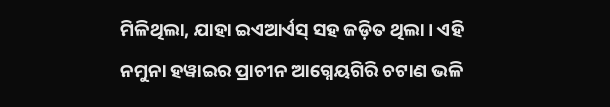ମିଳିଥିଲା, ଯାହା ଇଏଆର୍ଏସ୍ ସହ ଜଡ଼ିତ ଥିଲା। ଏହି ନମୁନା ହୱାଇର ପ୍ରାଚୀନ ଆଗ୍ନେୟଗିରି ଚଟାଣ ଭଳି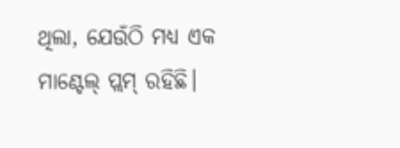ଥିଲା, ଯେଉଁଠି ମଧ୍ୟ ଏକ ମାଣ୍ଟେଲ୍ ପ୍ଲମ୍ ରହିଛି।